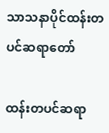သာသနာပိုင်ထန်းတပင်ဆရာတော်

ထန်းတပင်ဆရာ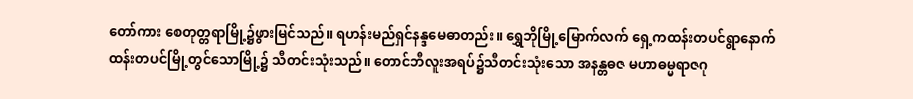တော်ကား စေတုတ္တရာမြို့၌ဖွားမြင်သည်။ ရဟန်းမည်ရှင်နန္ဒမေဓာတည်း။ ရွှေဘိုမြို့မြောက်လက် ရှေ့ကထန်းတပင်ရွာနောက်ထန်းတပင်မြို့တွင်သောမြို့၌ သီတင်းသုံးသည်။ တောင်ဘီလူးအရပ်၌သီတင်းသုံးသော အနန္တဓဇ မဟာဓမ္မရာဇဂု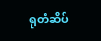ရုတံဆိပ်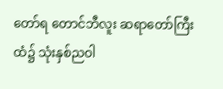တော်ရ တောင်ဘီလူး ဆရာတော်ကြီးထံ၌ သုံးနှစ်ညဝါ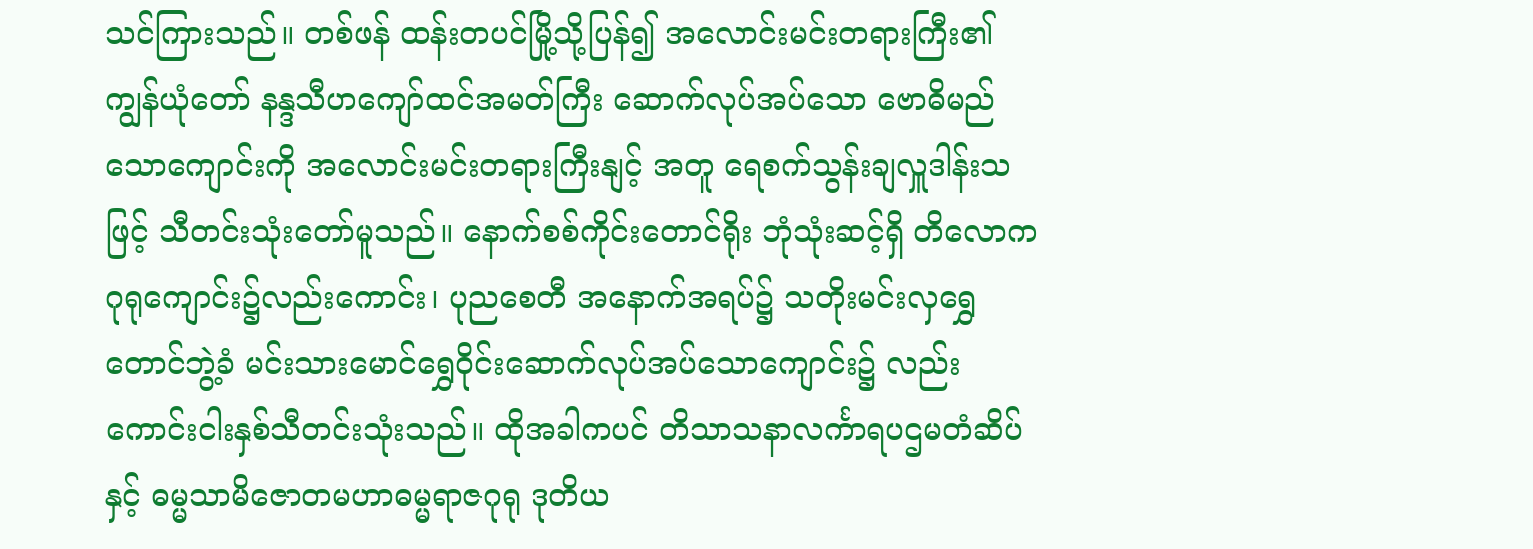သင်ကြားသည်။ တစ်ဖန် ထန်းတပင်မြို့သို့ပြန်၍ အလောင်းမင်းတရားကြီး၏ကျွန်ယုံတော် နန္ဒသီဟကျော်ထင်အမတ်ကြီး ဆောက်လုပ်အပ်သော ဗောဓိမည်သောကျောင်းကို အလောင်းမင်းတရားကြီးနျင့် အတူ ရေစက်သွန်းချလှူဒါန်းသဖြင့် သီတင်းသုံးတော်မူသည်။ နောက်စစ်ကိုင်းတောင်ရိုး ဘုံသုံးဆင့်ရှိ တိလောကဂုရုကျောင်း၌လည်းကောင်း၊ ပုညစေတီ အနောက်အရပ်၌ သတိုးမင်းလှရွှေတောင်ဘွဲ့ခံ မင်းသားမောင်ရွှေဝိုင်းဆောက်လုပ်အပ်သောကျောင်း၌ လည်းကောင်းငါးနှစ်သီတင်းသုံးသည်။ ထိုအခါကပင် တိသာသနာလင်္ကာရပဌမတံဆိပ်နှင့် ဓမ္မသာမိဇောတမဟာဓမ္မရာဇဂုရု ဒုတိယ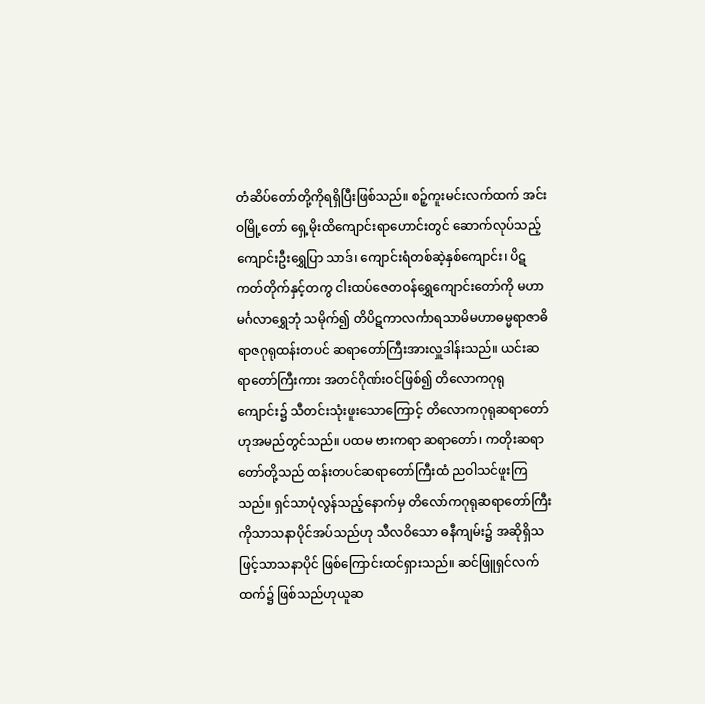တံဆိပ်တော်တို့ကိုရရှိပြီးဖြစ်သည်။ စဉ့်ကူးမင်းလက်ထက် အင်းဝမြို့တော် ရှေ့မိုးထိကျောင်းရာဟောင်းတွင် ဆောက်လုပ်သည့် ကျောင်းဦးရွှေပြာ သာဒ်၊ ကျောင်းရံတစ်ဆဲ့နှစ်ကျောင်း၊ ပိဋကတ်တိုက်နှင့်တကွ ငါးထပ်ဇေတဝန်ရွှေကျောင်းတော်ကို မဟာမင်္ဂလာရွှေဘုံ သမိုက်၍ တိပိဋကာလင်္ကာရသာမိမဟာဓမ္မရာဇာဓိရာဇဂုရုထန်းတပင် ဆရာတော်ကြီးအားလှူဒါန်းသည်။ ယင်းဆရာတော်ကြီးကား အတင်ဂိုဏ်းဝင်ဖြစ်၍ တိလောကဂုရု ကျောင်း၌ သီတင်းသုံးဖူးသောကြောင့် တိလောကဂုရုဆရာတော် ဟုအမည်တွင်သည်။ ပထမ ဗားကရာ ဆရာတော်၊ ကတိုးဆရာတော်တို့သည် ထန်းတပင်ဆရာတော်ကြီးထံ ညဝါသင်ဖူးကြသည်။ ရှင်သာပုံလွန်သည့်နောက်မှ တိလော်ကဂုရုဆရာတော်ကြီးကိုသာသနာပိုင်အပ်သည်ဟု သီလဝိသော ဓနီကျမ်း၌ အဆိုရှိသဖြင့်သာသနာပိုင် ဖြစ်ကြောင်းထင်ရှားသည်။ ဆင်ဖြူရှင်လက်ထက်၌ ဖြစ်သည်ဟုယူဆ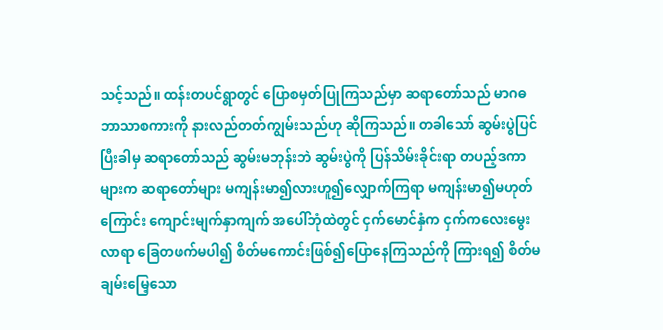သင့်သည်။ ထန်းတပင်ရွာတွင် ပြောစမှတ်ပြုကြသည်မှာ ဆရာတော်သည် မာဂဓဘာသာစကားကို နားလည်တတ်ကျွမ်းသည်ဟု ဆိုကြသည်။ တခါသော် ဆွမ်းပွဲပြင်ပြီးခါမှ ဆရာတော်သည် ဆွမ်းမဘုန်းဘဲ ဆွမ်းပွဲကို ပြန်သိမ်းခိုင်းရာ တပည့်ဒကာများက ဆရာတော်များ မကျန်းမာ၍လားဟူ၍လျှောက်ကြရာ မကျန်းမာ၍မဟုတ်ကြောင်း ကျောင်းမျက်နှာကျက် အပေါ်ဘုံထဲတွင် ငှက်မောင်နှံက ငှက်ကလေးမွေးလာရာ ခြေတဖက်မပါ၍ စိတ်မကောင်းဖြစ်၍ပြောနေကြသည်ကို ကြားရ၍ စိတ်မချမ်းမြေ့သော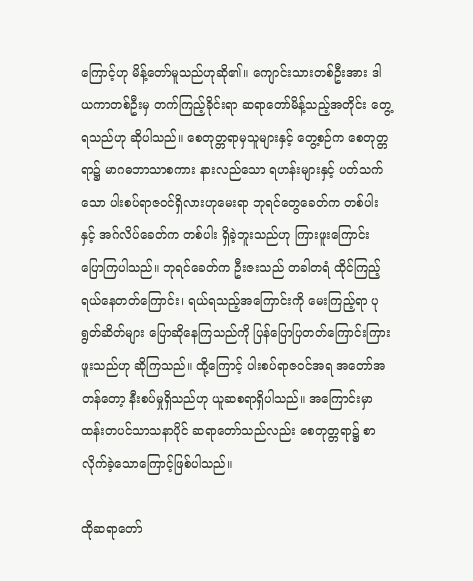ကြောင့်ဟု မိန့်တော်မူသည်ဟုဆို၏။ ကျောင်းသားတစ်ဦးအား ဒါယကာတစ်ဦးမှ တက်ကြည့်ခိုင်းရာ ဆရာတော်မိန့်သည့်အတိုင်း တွေ့ရသည်ဟု ဆိုပါသည်။ စေတုတ္တရာမှသူများနှင့် တွေ့စဉ်က စေတုတ္တရာ၌ မာဂဓဘာသာစကား နားလည်သော ရဟန်းများနှင့် ပတ်သက်သော ပါးစပ်ရာဇဝင်ရှိလားဟုမေးရာ ဘုရင်တွေခေတ်က တစ်ပါးနှင့် အဂ်လိပ်ခေတ်က တစ်ပါး ရှိခဲ့ဘူးသည်ဟု ကြားဖူးကြောင်း ပြောကြပါသည်။ ဘုရင်ခေတ်က ဦးဇးသည် တခါတရံ ထိုင်ကြည့်ရယ်နေတတ်ကြောင်း၊ ရယ်ရသည့်အကြောင်းကို မေးကြည့်ရာ ပုရွတ်ဆိတ်များ ပြောဆိုနေကြသည်ကို ပြန်ပြောပြတတ်ကြောင်းကြားဖူးသည်ဟု ဆိုကြသည်။ ထို့ကြောင့် ပါးစပ်ရာဇဝင်အရ အတော်အတန်တော့ နီးစပ်မှုရှိသည်ဟု ယူဆစရာရှိပါသည်။ အကြောင်းမှာ ထန်းတပင်သာသနာပိုင် ဆရာတော်သည်လည်း စေတုတ္တရာ၌ စာလိုက်ခဲ့သောကြောင့်ဖြစ်ပါသည်။

ထိုဆရာတော်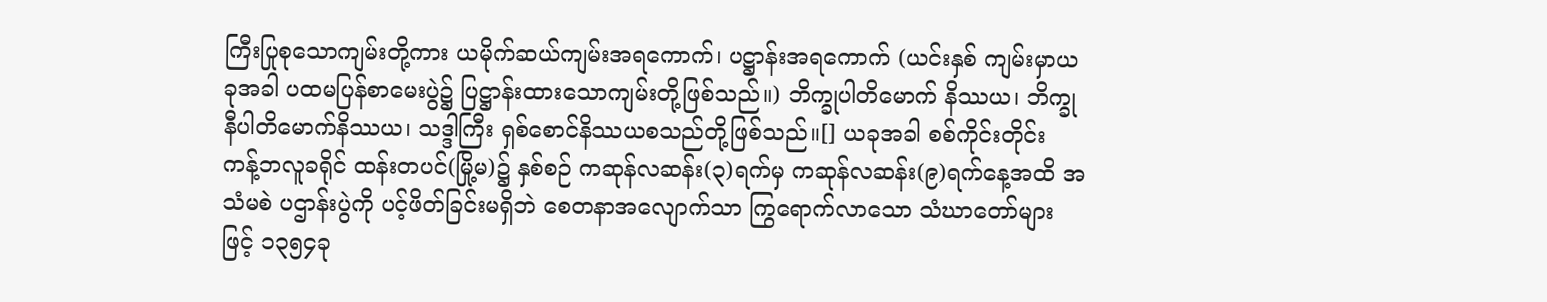ကြီးပြုစုသောကျမ်းတို့ကား ယမိုက်ဆယ်ကျမ်းအရကောက်၊ ပဋ္ဌာန်းအရကောက် (ယင်းနှစ် ကျမ်းမှာယခုအခါ ပထမပြန်စာမေးပွဲ၌ ပြဋ္ဌာန်းထားသောကျမ်းတို့ဖြစ်သည်။) ဘိက္ခုပါတိမောက် နိဿယ၊ ဘိက္ခုနီပါတိမောက်နိဿယ၊ သဒ္ဒါကြီး ရှစ်စောင်နိဿယစသည်တို့ဖြစ်သည်။[] ယခုအခါ စစ်ကိုင်းတိုင်း ကန့်ဘလူခရိုင် ထန်းတပင်(မြို့မ)၌ နှစ်စဉ် ကဆုန်လဆန်း(၃)ရက်မှ ကဆုန်လဆန်း(၉)ရက်နေ့အထိ အသံမစဲ ပဌာန်းပွဲကို ပင့်ဖိတ်ခြင်းမရှိဘဲ စေတနာအလျောက်သာ ကြွရောက်လာသော သံဃာတော်များဖြင့် ၁၃၅၄ခု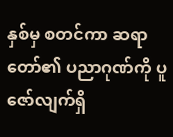နှစ်မှ စတင်ကာ ဆရာတော်၏ ပညာဂုဏ်ကို ပူဇော်လျက်ရှိ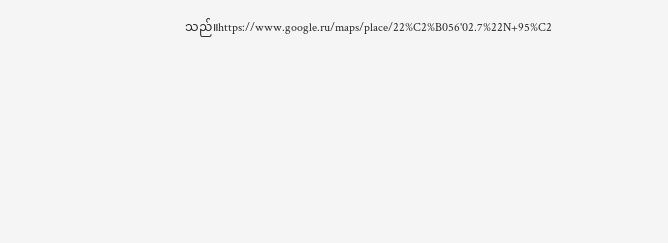သည်။https://www.google.ru/maps/place/22%C2%B056'02.7%22N+95%C2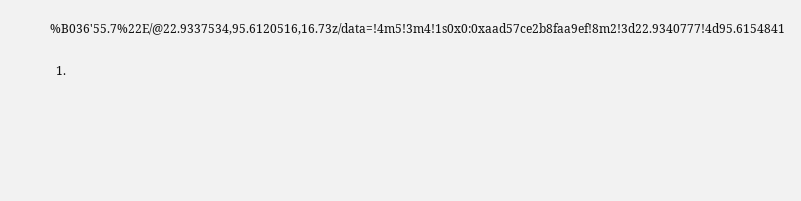%B036'55.7%22E/@22.9337534,95.6120516,16.73z/data=!4m5!3m4!1s0x0:0xaad57ce2b8faa9ef!8m2!3d22.9340777!4d95.6154841


  1.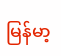မြန်မာ့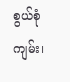စွယ်စုံကျမ်း၊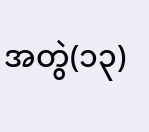အတွဲ(၁၃)